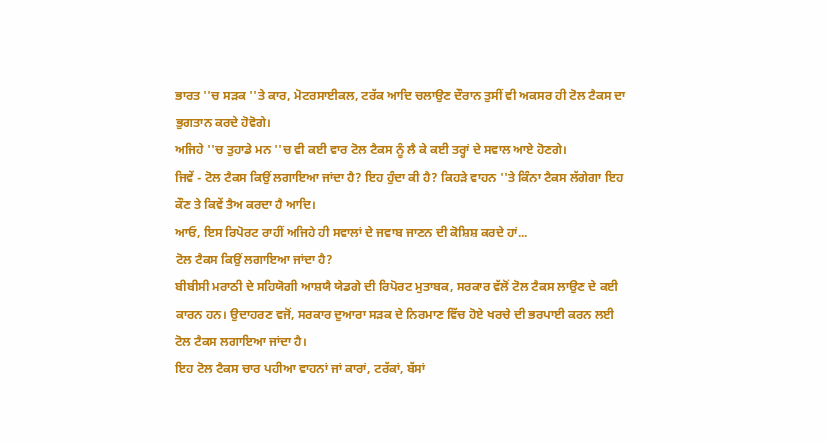ਭਾਰਤ ''ਚ ਸੜਕ ''ਤੇ ਕਾਰ, ਮੋਟਰਸਾਈਕਲ, ਟਰੱਕ ਆਦਿ ਚਲਾਉਣ ਦੌਰਾਨ ਤੁਸੀਂ ਵੀ ਅਕਸਰ ਹੀ ਟੋਲ ਟੈਕਸ ਦਾ ਭੁਗਤਾਨ ਕਰਦੇ ਹੋਵੋਗੇ।
ਅਜਿਹੇ ''ਚ ਤੁਹਾਡੇ ਮਨ ''ਚ ਵੀ ਕਈ ਵਾਰ ਟੋਲ ਟੈਕਸ ਨੂੰ ਲੈ ਕੇ ਕਈ ਤਰ੍ਹਾਂ ਦੇ ਸਵਾਲ ਆਏ ਹੋਣਗੇ।
ਜਿਵੇਂ - ਟੋਲ ਟੈਕਸ ਕਿਉਂ ਲਗਾਇਆ ਜਾਂਦਾ ਹੈ? ਇਹ ਹੁੰਦਾ ਕੀ ਹੈ? ਕਿਹੜੇ ਵਾਹਨ ''ਤੇ ਕਿੰਨਾ ਟੈਕਸ ਲੱਗੇਗਾ ਇਹ ਕੌਣ ਤੇ ਕਿਵੇਂ ਤੈਅ ਕਰਦਾ ਹੈ ਆਦਿ।
ਆਓ, ਇਸ ਰਿਪੋਰਟ ਰਾਹੀਂ ਅਜਿਹੇ ਹੀ ਸਵਾਲਾਂ ਦੇ ਜਵਾਬ ਜਾਣਨ ਦੀ ਕੋਸ਼ਿਸ਼ ਕਰਦੇ ਹਾਂ...
ਟੋਲ ਟੈਕਸ ਕਿਉਂ ਲਗਾਇਆ ਜਾਂਦਾ ਹੈ?
ਬੀਬੀਸੀ ਮਰਾਠੀ ਦੇ ਸਹਿਯੋਗੀ ਆਸ਼ਯੈ ਯੇਡਗੇ ਦੀ ਰਿਪੋਰਟ ਮੁਤਾਬਕ, ਸਰਕਾਰ ਵੱਲੋਂ ਟੋਲ ਟੈਕਸ ਲਾਉਣ ਦੇ ਕਈ ਕਾਰਨ ਹਨ। ਉਦਾਹਰਣ ਵਜੋਂ, ਸਰਕਾਰ ਦੁਆਰਾ ਸੜਕ ਦੇ ਨਿਰਮਾਣ ਵਿੱਚ ਹੋਏ ਖਰਚੇ ਦੀ ਭਰਪਾਈ ਕਰਨ ਲਈ ਟੋਲ ਟੈਕਸ ਲਗਾਇਆ ਜਾਂਦਾ ਹੈ।
ਇਹ ਟੋਲ ਟੈਕਸ ਚਾਰ ਪਹੀਆ ਵਾਹਨਾਂ ਜਾਂ ਕਾਰਾਂ, ਟਰੱਕਾਂ, ਬੱਸਾਂ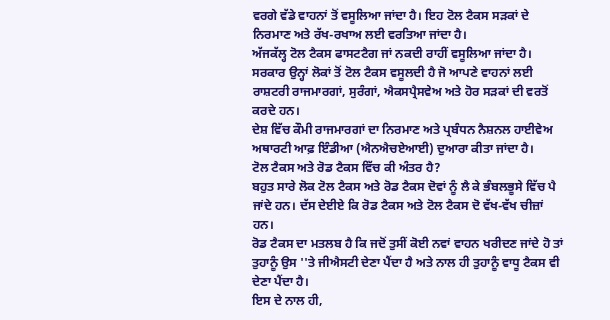ਵਰਗੇ ਵੱਡੇ ਵਾਹਨਾਂ ਤੋਂ ਵਸੂਲਿਆ ਜਾਂਦਾ ਹੈ। ਇਹ ਟੋਲ ਟੈਕਸ ਸੜਕਾਂ ਦੇ ਨਿਰਮਾਣ ਅਤੇ ਰੱਖ-ਰਖਾਅ ਲਈ ਵਰਤਿਆ ਜਾਂਦਾ ਹੈ।
ਅੱਜਕੱਲ੍ਹ ਟੋਲ ਟੈਕਸ ਫਾਸਟਟੈਗ ਜਾਂ ਨਕਦੀ ਰਾਹੀਂ ਵਸੂਲਿਆ ਜਾਂਦਾ ਹੈ।
ਸਰਕਾਰ ਉਨ੍ਹਾਂ ਲੋਕਾਂ ਤੋਂ ਟੋਲ ਟੈਕਸ ਵਸੂਲਦੀ ਹੈ ਜੋ ਆਪਣੇ ਵਾਹਨਾਂ ਲਈ ਰਾਸ਼ਟਰੀ ਰਾਜਮਾਰਗਾਂ, ਸੁਰੰਗਾਂ, ਐਕਸਪ੍ਰੈਸਵੇਅ ਅਤੇ ਹੋਰ ਸੜਕਾਂ ਦੀ ਵਰਤੋਂ ਕਰਦੇ ਹਨ।
ਦੇਸ਼ ਵਿੱਚ ਕੌਮੀ ਰਾਜਮਾਰਗਾਂ ਦਾ ਨਿਰਮਾਣ ਅਤੇ ਪ੍ਰਬੰਧਨ ਨੈਸ਼ਨਲ ਹਾਈਵੇਅ ਅਥਾਰਟੀ ਆਫ਼ ਇੰਡੀਆ (ਐਨਐਚਏਆਈ) ਦੁਆਰਾ ਕੀਤਾ ਜਾਂਦਾ ਹੈ।
ਟੋਲ ਟੈਕਸ ਅਤੇ ਰੋਡ ਟੈਕਸ ਵਿੱਚ ਕੀ ਅੰਤਰ ਹੈ?
ਬਹੁਤ ਸਾਰੇ ਲੋਕ ਟੋਲ ਟੈਕਸ ਅਤੇ ਰੋਡ ਟੈਕਸ ਦੋਵਾਂ ਨੂੰ ਲੈ ਕੇ ਭੰਬਲਭੂਸੇ ਵਿੱਚ ਪੈ ਜਾਂਦੇ ਹਨ। ਦੱਸ ਦੇਈਏ ਕਿ ਰੋਡ ਟੈਕਸ ਅਤੇ ਟੋਲ ਟੈਕਸ ਦੋ ਵੱਖ-ਵੱਖ ਚੀਜ਼ਾਂ ਹਨ।
ਰੋਡ ਟੈਕਸ ਦਾ ਮਤਲਬ ਹੈ ਕਿ ਜਦੋਂ ਤੁਸੀਂ ਕੋਈ ਨਵਾਂ ਵਾਹਨ ਖਰੀਦਣ ਜਾਂਦੇ ਹੋ ਤਾਂ ਤੁਹਾਨੂੰ ਉਸ ''ਤੇ ਜੀਐਸਟੀ ਦੇਣਾ ਪੈਂਦਾ ਹੈ ਅਤੇ ਨਾਲ ਹੀ ਤੁਹਾਨੂੰ ਵਾਧੂ ਟੈਕਸ ਵੀ ਦੇਣਾ ਪੈਂਦਾ ਹੈ।
ਇਸ ਦੇ ਨਾਲ ਹੀ,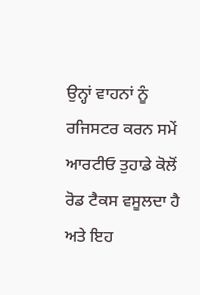ਉਨ੍ਹਾਂ ਵਾਹਨਾਂ ਨੂੰ ਰਜਿਸਟਰ ਕਰਨ ਸਮੇਂ ਆਰਟੀਓ ਤੁਹਾਡੇ ਕੋਲੋਂ ਰੋਡ ਟੈਕਸ ਵਸੂਲਦਾ ਹੈ ਅਤੇ ਇਹ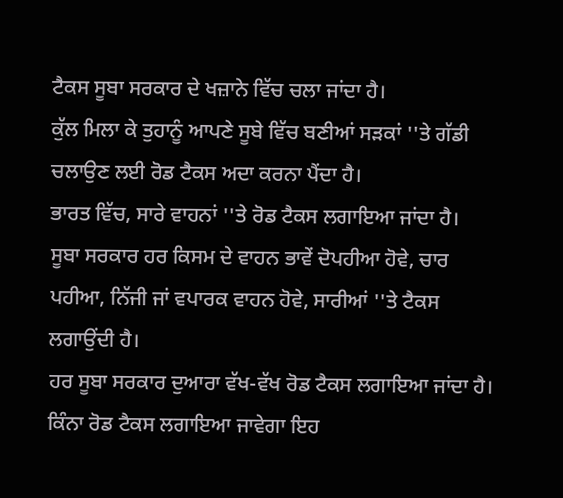ਟੈਕਸ ਸੂਬਾ ਸਰਕਾਰ ਦੇ ਖਜ਼ਾਨੇ ਵਿੱਚ ਚਲਾ ਜਾਂਦਾ ਹੈ।
ਕੁੱਲ ਮਿਲਾ ਕੇ ਤੁਹਾਨੂੰ ਆਪਣੇ ਸੂਬੇ ਵਿੱਚ ਬਣੀਆਂ ਸੜਕਾਂ ''ਤੇ ਗੱਡੀ ਚਲਾਉਣ ਲਈ ਰੋਡ ਟੈਕਸ ਅਦਾ ਕਰਨਾ ਪੈਂਦਾ ਹੈ।
ਭਾਰਤ ਵਿੱਚ, ਸਾਰੇ ਵਾਹਨਾਂ ''ਤੇ ਰੋਡ ਟੈਕਸ ਲਗਾਇਆ ਜਾਂਦਾ ਹੈ।
ਸੂਬਾ ਸਰਕਾਰ ਹਰ ਕਿਸਮ ਦੇ ਵਾਹਨ ਭਾਵੇਂ ਦੋਪਹੀਆ ਹੋਵੇ, ਚਾਰ ਪਹੀਆ, ਨਿੱਜੀ ਜਾਂ ਵਪਾਰਕ ਵਾਹਨ ਹੋਵੇ, ਸਾਰੀਆਂ ''ਤੇ ਟੈਕਸ ਲਗਾਉਂਦੀ ਹੈ।
ਹਰ ਸੂਬਾ ਸਰਕਾਰ ਦੁਆਰਾ ਵੱਖ-ਵੱਖ ਰੋਡ ਟੈਕਸ ਲਗਾਇਆ ਜਾਂਦਾ ਹੈ।
ਕਿੰਨਾ ਰੋਡ ਟੈਕਸ ਲਗਾਇਆ ਜਾਵੇਗਾ ਇਹ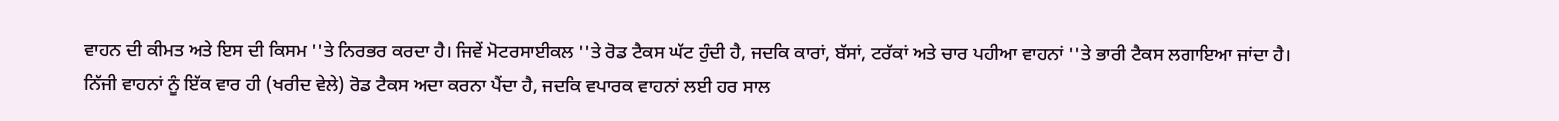ਵਾਹਨ ਦੀ ਕੀਮਤ ਅਤੇ ਇਸ ਦੀ ਕਿਸਮ ''ਤੇ ਨਿਰਭਰ ਕਰਦਾ ਹੈ। ਜਿਵੇਂ ਮੋਟਰਸਾਈਕਲ ''ਤੇ ਰੋਡ ਟੈਕਸ ਘੱਟ ਹੁੰਦੀ ਹੈ, ਜਦਕਿ ਕਾਰਾਂ, ਬੱਸਾਂ, ਟਰੱਕਾਂ ਅਤੇ ਚਾਰ ਪਹੀਆ ਵਾਹਨਾਂ ''ਤੇ ਭਾਰੀ ਟੈਕਸ ਲਗਾਇਆ ਜਾਂਦਾ ਹੈ।
ਨਿੱਜੀ ਵਾਹਨਾਂ ਨੂੰ ਇੱਕ ਵਾਰ ਹੀ (ਖਰੀਦ ਵੇਲੇ) ਰੋਡ ਟੈਕਸ ਅਦਾ ਕਰਨਾ ਪੈਂਦਾ ਹੈ, ਜਦਕਿ ਵਪਾਰਕ ਵਾਹਨਾਂ ਲਈ ਹਰ ਸਾਲ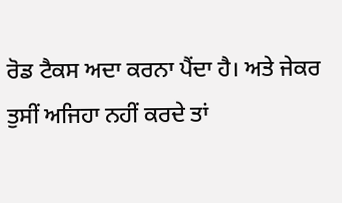ਰੋਡ ਟੈਕਸ ਅਦਾ ਕਰਨਾ ਪੈਂਦਾ ਹੈ। ਅਤੇ ਜੇਕਰ ਤੁਸੀਂ ਅਜਿਹਾ ਨਹੀਂ ਕਰਦੇ ਤਾਂ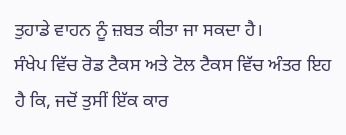ਤੁਹਾਡੇ ਵਾਹਨ ਨੂੰ ਜ਼ਬਤ ਕੀਤਾ ਜਾ ਸਕਦਾ ਹੈ।
ਸੰਖੇਪ ਵਿੱਚ ਰੋਡ ਟੈਕਸ ਅਤੇ ਟੋਲ ਟੈਕਸ ਵਿੱਚ ਅੰਤਰ ਇਹ ਹੈ ਕਿ, ਜਦੋਂ ਤੁਸੀਂ ਇੱਕ ਕਾਰ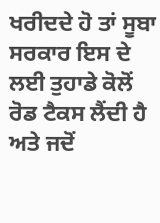ਖਰੀਦਦੇ ਹੋ ਤਾਂ ਸੂਬਾ ਸਰਕਾਰ ਇਸ ਦੇ ਲਈ ਤੁਹਾਡੇ ਕੋਲੋਂ ਰੋਡ ਟੈਕਸ ਲੈਂਦੀ ਹੈ ਅਤੇ ਜਦੋਂ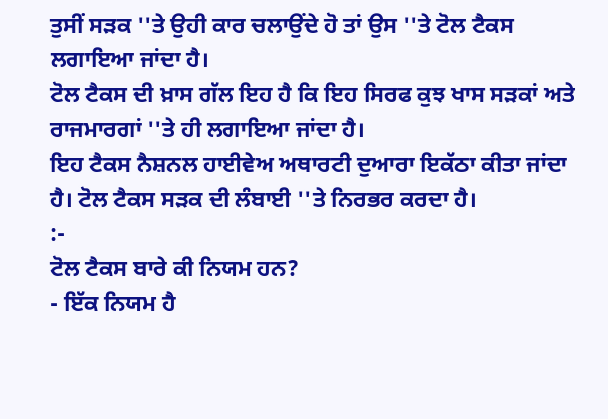ਤੁਸੀਂ ਸੜਕ ''ਤੇ ਉਹੀ ਕਾਰ ਚਲਾਉਂਦੇ ਹੋ ਤਾਂ ਉਸ ''ਤੇ ਟੋਲ ਟੈਕਸ ਲਗਾਇਆ ਜਾਂਦਾ ਹੈ।
ਟੋਲ ਟੈਕਸ ਦੀ ਖ਼ਾਸ ਗੱਲ ਇਹ ਹੈ ਕਿ ਇਹ ਸਿਰਫ ਕੁਝ ਖਾਸ ਸੜਕਾਂ ਅਤੇ ਰਾਜਮਾਰਗਾਂ ''ਤੇ ਹੀ ਲਗਾਇਆ ਜਾਂਦਾ ਹੈ।
ਇਹ ਟੈਕਸ ਨੈਸ਼ਨਲ ਹਾਈਵੇਅ ਅਥਾਰਟੀ ਦੁਆਰਾ ਇਕੱਠਾ ਕੀਤਾ ਜਾਂਦਾ ਹੈ। ਟੋਲ ਟੈਕਸ ਸੜਕ ਦੀ ਲੰਬਾਈ ''ਤੇ ਨਿਰਭਰ ਕਰਦਾ ਹੈ।
:-
ਟੋਲ ਟੈਕਸ ਬਾਰੇ ਕੀ ਨਿਯਮ ਹਨ?
- ਇੱਕ ਨਿਯਮ ਹੈ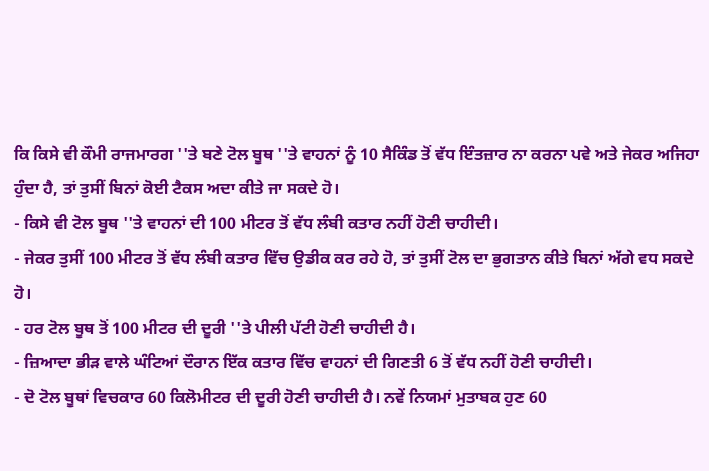ਕਿ ਕਿਸੇ ਵੀ ਕੌਮੀ ਰਾਜਮਾਰਗ ''ਤੇ ਬਣੇ ਟੋਲ ਬੂਥ ''ਤੇ ਵਾਹਨਾਂ ਨੂੰ 10 ਸੈਕਿੰਡ ਤੋਂ ਵੱਧ ਇੰਤਜ਼ਾਰ ਨਾ ਕਰਨਾ ਪਵੇ ਅਤੇ ਜੇਕਰ ਅਜਿਹਾ ਹੁੰਦਾ ਹੈ, ਤਾਂ ਤੁਸੀਂ ਬਿਨਾਂ ਕੋਈ ਟੈਕਸ ਅਦਾ ਕੀਤੇ ਜਾ ਸਕਦੇ ਹੋ।
- ਕਿਸੇ ਵੀ ਟੋਲ ਬੂਥ ''ਤੇ ਵਾਹਨਾਂ ਦੀ 100 ਮੀਟਰ ਤੋਂ ਵੱਧ ਲੰਬੀ ਕਤਾਰ ਨਹੀਂ ਹੋਣੀ ਚਾਹੀਦੀ।
- ਜੇਕਰ ਤੁਸੀਂ 100 ਮੀਟਰ ਤੋਂ ਵੱਧ ਲੰਬੀ ਕਤਾਰ ਵਿੱਚ ਉਡੀਕ ਕਰ ਰਹੇ ਹੋ, ਤਾਂ ਤੁਸੀਂ ਟੋਲ ਦਾ ਭੁਗਤਾਨ ਕੀਤੇ ਬਿਨਾਂ ਅੱਗੇ ਵਧ ਸਕਦੇ ਹੋ।
- ਹਰ ਟੋਲ ਬੂਥ ਤੋਂ 100 ਮੀਟਰ ਦੀ ਦੂਰੀ ''ਤੇ ਪੀਲੀ ਪੱਟੀ ਹੋਣੀ ਚਾਹੀਦੀ ਹੈ।
- ਜ਼ਿਆਦਾ ਭੀੜ ਵਾਲੇ ਘੰਟਿਆਂ ਦੌਰਾਨ ਇੱਕ ਕਤਾਰ ਵਿੱਚ ਵਾਹਨਾਂ ਦੀ ਗਿਣਤੀ 6 ਤੋਂ ਵੱਧ ਨਹੀਂ ਹੋਣੀ ਚਾਹੀਦੀ।
- ਦੋ ਟੋਲ ਬੂਥਾਂ ਵਿਚਕਾਰ 60 ਕਿਲੋਮੀਟਰ ਦੀ ਦੂਰੀ ਹੋਣੀ ਚਾਹੀਦੀ ਹੈ। ਨਵੇਂ ਨਿਯਮਾਂ ਮੁਤਾਬਕ ਹੁਣ 60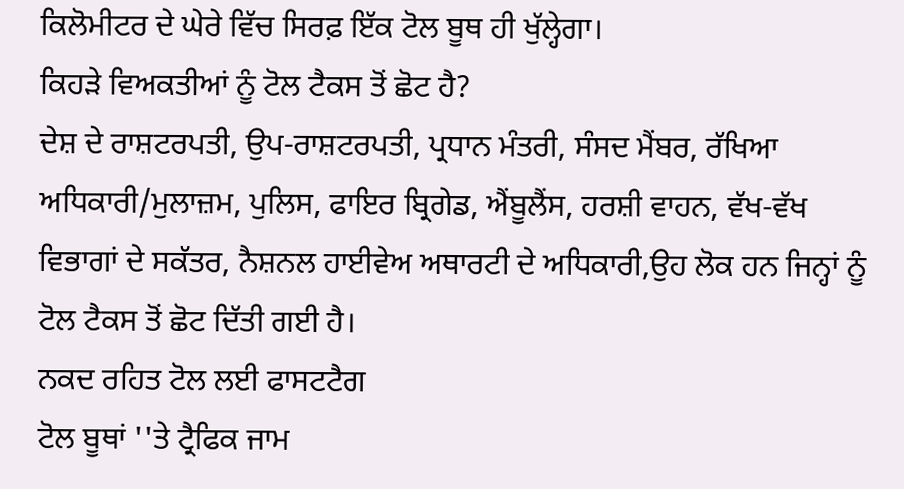ਕਿਲੋਮੀਟਰ ਦੇ ਘੇਰੇ ਵਿੱਚ ਸਿਰਫ਼ ਇੱਕ ਟੋਲ ਬੂਥ ਹੀ ਖੁੱਲ੍ਹੇਗਾ।
ਕਿਹੜੇ ਵਿਅਕਤੀਆਂ ਨੂੰ ਟੋਲ ਟੈਕਸ ਤੋਂ ਛੋਟ ਹੈ?
ਦੇਸ਼ ਦੇ ਰਾਸ਼ਟਰਪਤੀ, ਉਪ-ਰਾਸ਼ਟਰਪਤੀ, ਪ੍ਰਧਾਨ ਮੰਤਰੀ, ਸੰਸਦ ਮੈਂਬਰ, ਰੱਖਿਆ ਅਧਿਕਾਰੀ/ਮੁਲਾਜ਼ਮ, ਪੁਲਿਸ, ਫਾਇਰ ਬ੍ਰਿਗੇਡ, ਐਂਬੂਲੈਂਸ, ਹਰਸ਼ੀ ਵਾਹਨ, ਵੱਖ-ਵੱਖ ਵਿਭਾਗਾਂ ਦੇ ਸਕੱਤਰ, ਨੈਸ਼ਨਲ ਹਾਈਵੇਅ ਅਥਾਰਟੀ ਦੇ ਅਧਿਕਾਰੀ,ਉਹ ਲੋਕ ਹਨ ਜਿਨ੍ਹਾਂ ਨੂੰ ਟੋਲ ਟੈਕਸ ਤੋਂ ਛੋਟ ਦਿੱਤੀ ਗਈ ਹੈ।
ਨਕਦ ਰਹਿਤ ਟੋਲ ਲਈ ਫਾਸਟਟੈਗ
ਟੋਲ ਬੂਥਾਂ ''ਤੇ ਟ੍ਰੈਫਿਕ ਜਾਮ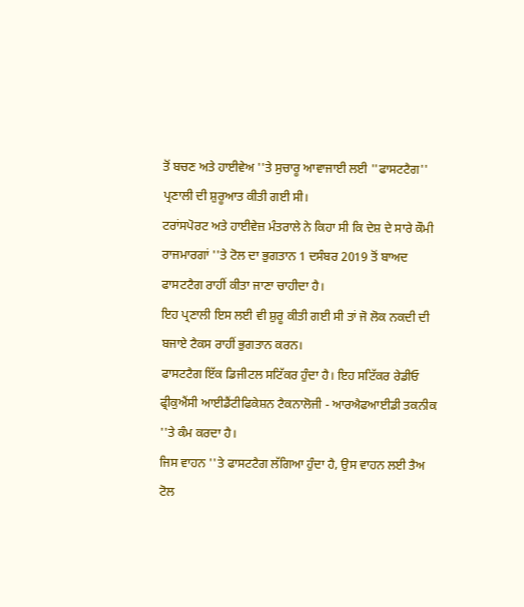ਤੋਂ ਬਚਣ ਅਤੇ ਹਾਈਵੇਅ ''ਤੇ ਸੁਚਾਰੂ ਆਵਾਜਾਈ ਲਈ ''ਫਾਸਟਟੈਗ'' ਪ੍ਰਣਾਲੀ ਦੀ ਸ਼ੁਰੂਆਤ ਕੀਤੀ ਗਈ ਸੀ।
ਟਰਾਂਸਪੋਰਟ ਅਤੇ ਹਾਈਵੇਜ਼ ਮੰਤਰਾਲੇ ਨੇ ਕਿਹਾ ਸੀ ਕਿ ਦੇਸ਼ ਦੇ ਸਾਰੇ ਕੌਮੀ ਰਾਜਮਾਰਗਾਂ ''ਤੇ ਟੋਲ ਦਾ ਭੁਗਤਾਨ 1 ਦਸੰਬਰ 2019 ਤੋਂ ਬਾਅਦ ਫਾਸਟਟੈਗ ਰਾਹੀਂ ਕੀਤਾ ਜਾਣਾ ਚਾਹੀਦਾ ਹੈ।
ਇਹ ਪ੍ਰਣਾਲੀ ਇਸ ਲਈ ਵੀ ਸ਼ੁਰੂ ਕੀਤੀ ਗਈ ਸੀ ਤਾਂ ਜੋ ਲੋਕ ਨਕਦੀ ਦੀ ਬਜਾਏ ਟੈਕਸ ਰਾਹੀਂ ਭੁਗਤਾਨ ਕਰਨ।
ਫਾਸਟਟੈਗ ਇੱਕ ਡਿਜੀਟਲ ਸਟਿੱਕਰ ਹੁੰਦਾ ਹੈ। ਇਹ ਸਟਿੱਕਰ ਰੇਡੀਓ ਫ੍ਰੀਕੁਐਂਸੀ ਆਈਡੈਂਟੀਫਿਕੇਸ਼ਨ ਟੈਕਨਾਲੋਜੀ - ਆਰਐਫਆਈਡੀ ਤਕਨੀਕ ''ਤੇ ਕੰਮ ਕਰਦਾ ਹੈ।
ਜਿਸ ਵਾਹਨ ''ਤੇ ਫਾਸਟਟੈਗ ਲੱਗਿਆ ਹੁੰਦਾ ਹੈ, ਉਸ ਵਾਹਨ ਲਈ ਤੈਅ ਟੋਲ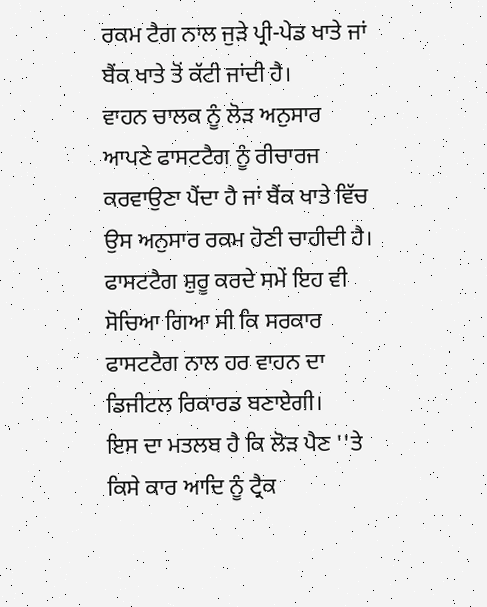ਰਕਮ ਟੈਗ ਨਾਲ ਜੁੜੇ ਪ੍ਰੀ-ਪੇਡ ਖਾਤੇ ਜਾਂ ਬੈਂਕ ਖਾਤੇ ਤੋਂ ਕੱਟੀ ਜਾਂਦੀ ਹੈ।
ਵਾਹਨ ਚਾਲਕ ਨੂੰ ਲੋੜ ਅਨੁਸਾਰ ਆਪਣੇ ਫਾਸਟਟੈਗ ਨੂੰ ਰੀਚਾਰਜ ਕਰਵਾਉਣਾ ਪੈਂਦਾ ਹੈ ਜਾਂ ਬੈਂਕ ਖਾਤੇ ਵਿੱਚ ਉਸ ਅਨੁਸਾਰ ਰਕਮ ਹੋਣੀ ਚਾਹੀਦੀ ਹੈ।
ਫਾਸਟਟੈਗ ਸ਼ੁਰੂ ਕਰਦੇ ਸਮੇਂ ਇਹ ਵੀ ਸੋਚਿਆ ਗਿਆ ਸੀ ਕਿ ਸਰਕਾਰ ਫਾਸਟਟੈਗ ਨਾਲ ਹਰ ਵਾਹਨ ਦਾ ਡਿਜੀਟਲ ਰਿਕਾਰਡ ਬਣਾਏਗੀ।
ਇਸ ਦਾ ਮਤਲਬ ਹੈ ਕਿ ਲੋੜ ਪੈਣ ''ਤੇ ਕਿਸੇ ਕਾਰ ਆਦਿ ਨੂੰ ਟ੍ਰੈਕ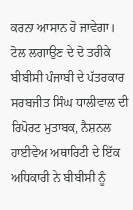ਕਰਨਾ ਆਸਾਨ ਹੋ ਜਾਵੇਗਾ।
ਟੋਲ ਲਗਾਉਣ ਦੇ ਦੋ ਤਰੀਕੇ
ਬੀਬੀਸੀ ਪੰਜਾਬੀ ਦੇ ਪੱਤਰਕਾਰ ਸਰਬਜੀਤ ਸਿੰਘ ਧਾਲੀਵਾਲ ਦੀ ਰਿਪੋਰਟ ਮੁਤਾਬਕ, ਨੈਸ਼ਨਲ ਹਾਈਵੇਅ ਅਥਾਰਿਟੀ ਦੇ ਇੱਕ ਅਧਿਕਾਰੀ ਨੇ ਬੀਬੀਸੀ ਨੂੰ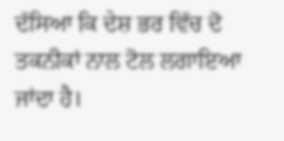ਦੱਸਿਆ ਕਿ ਦੇਸ਼ ਭਰ ਵਿੱਚ ਦੋ ਤਕਨੀਕਾਂ ਨਾਲ ਟੋਲ ਲਗਾਇਆ ਜਾਂਦਾ ਹੈ।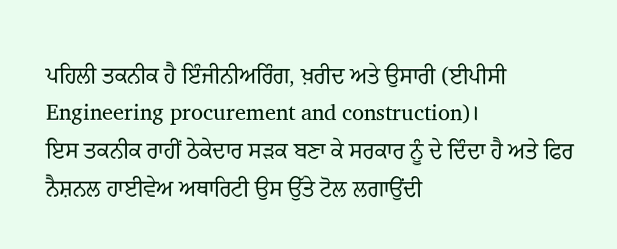ਪਹਿਲੀ ਤਕਨੀਕ ਹੈ ਇੰਜੀਨੀਅਰਿੰਗ, ਖ਼ਰੀਦ ਅਤੇ ਉਸਾਰੀ (ਈਪੀਸੀ Engineering procurement and construction)।
ਇਸ ਤਕਨੀਕ ਰਾਹੀਂ ਠੇਕੇਦਾਰ ਸੜਕ ਬਣਾ ਕੇ ਸਰਕਾਰ ਨੂੰ ਦੇ ਦਿੰਦਾ ਹੈ ਅਤੇ ਫਿਰ ਨੈਸ਼ਨਲ ਹਾਈਵੇਅ ਅਥਾਰਿਟੀ ਉਸ ਉੱਤੇ ਟੋਲ ਲਗਾਉਂਦੀ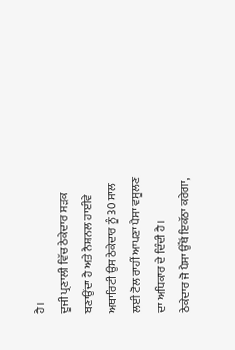ਹੈ।
ਦੂਜੀ ਪ੍ਰਣਾਲੀ ਵਿੱਚ ਠੇਕੇਦਾਰ ਸੜਕ ਬਣਾਉਂਦਾ ਹੈ ਅਤੇ ਨੈਸ਼ਨਲ ਹਾਈਵੇ ਅਥਾਰਿਟੀ ਉਸ ਠੇਕੇਦਾਰ ਨੂੰ 30 ਸਾਲ ਲਈ ਟੋਲ ਰਾਹੀਂ ਆਪਣਾ ਪੈਸਾ ਵਸੂਲਣ ਦਾ ਅਧਿਕਾਰ ਦੇ ਦਿੰਦੀ ਹੈ।
ਠੇਕੇਦਾਰ ਜੋ ਪੈਸਾ ਉੱਥੋਂ ਇਕੱਠਾ ਕਰੇਗਾ,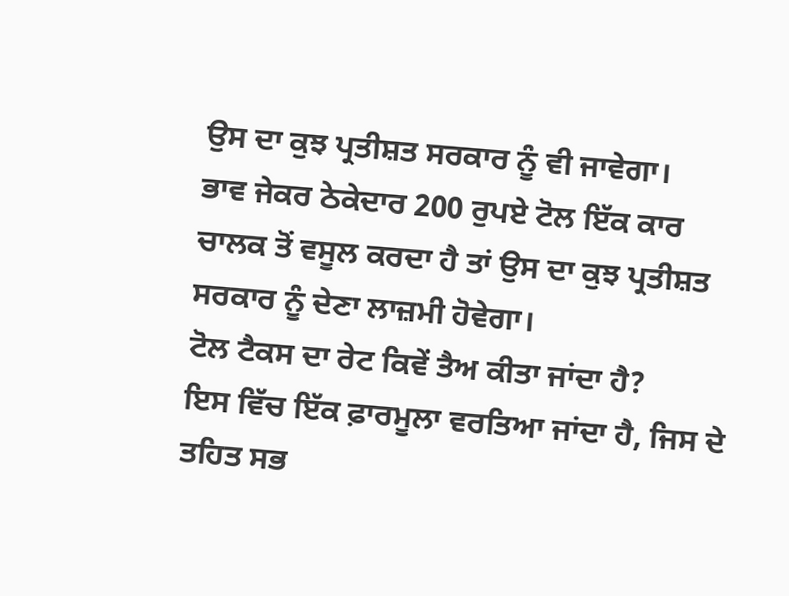ਉਸ ਦਾ ਕੁਝ ਪ੍ਰਤੀਸ਼ਤ ਸਰਕਾਰ ਨੂੰ ਵੀ ਜਾਵੇਗਾ।
ਭਾਵ ਜੇਕਰ ਠੇਕੇਦਾਰ 200 ਰੁਪਏ ਟੋਲ ਇੱਕ ਕਾਰ ਚਾਲਕ ਤੋਂ ਵਸੂਲ ਕਰਦਾ ਹੈ ਤਾਂ ਉਸ ਦਾ ਕੁਝ ਪ੍ਰਤੀਸ਼ਤ ਸਰਕਾਰ ਨੂੰ ਦੇਣਾ ਲਾਜ਼ਮੀ ਹੋਵੇਗਾ।
ਟੋਲ ਟੈਕਸ ਦਾ ਰੇਟ ਕਿਵੇਂ ਤੈਅ ਕੀਤਾ ਜਾਂਦਾ ਹੈ?
ਇਸ ਵਿੱਚ ਇੱਕ ਫ਼ਾਰਮੂਲਾ ਵਰਤਿਆ ਜਾਂਦਾ ਹੈ, ਜਿਸ ਦੇ ਤਹਿਤ ਸਭ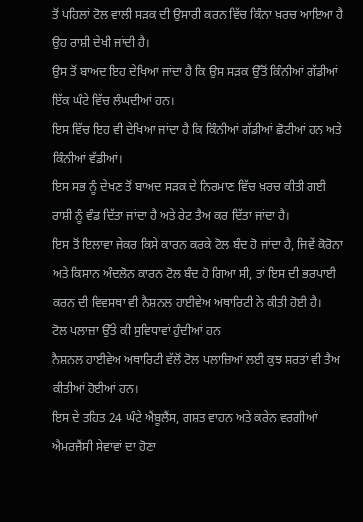ਤੋਂ ਪਹਿਲਾਂ ਟੋਲ ਵਾਲੀ ਸੜਕ ਦੀ ਉਸਾਰੀ ਕਰਨ ਵਿੱਚ ਕਿੰਨਾ ਖ਼ਰਚ ਆਇਆ ਹੈ ਉਹ ਰਾਸ਼ੀ ਦੇਖੀ ਜਾਂਦੀ ਹੈ।
ਉਸ ਤੋਂ ਬਾਅਦ ਇਹ ਦੇਖਿਆ ਜਾਂਦਾ ਹੈ ਕਿ ਉਸ ਸੜਕ ਉੱਤੋਂ ਕਿੰਨੀਆਂ ਗੱਡੀਆਂ ਇੱਕ ਘੰਟੇ ਵਿੱਚ ਲੰਘਦੀਆਂ ਹਨ।
ਇਸ ਵਿੱਚ ਇਹ ਵੀ ਦੇਖਿਆ ਜਾਂਦਾ ਹੈ ਕਿ ਕਿੰਨੀਆਂ ਗੱਡੀਆਂ ਛੋਟੀਆਂ ਹਨ ਅਤੇ ਕਿੰਨੀਆਂ ਵੱਡੀਆਂ।
ਇਸ ਸਭ ਨੂੰ ਦੇਖਣ ਤੋਂ ਬਾਅਦ ਸੜਕ ਦੇ ਨਿਰਮਾਣ ਵਿੱਚ ਖ਼ਰਚ ਕੀਤੀ ਗਈ ਰਾਸ਼ੀ ਨੂੰ ਵੰਡ ਦਿੱਤਾ ਜਾਂਦਾ ਹੈ ਅਤੇ ਰੇਟ ਤੈਅ ਕਰ ਦਿੱਤਾ ਜਾਂਦਾ ਹੈ।
ਇਸ ਤੋਂ ਇਲਾਵਾ ਜੇਕਰ ਕਿਸੇ ਕਾਰਨ ਕਰਕੇ ਟੋਲ ਬੰਦ ਹੋ ਜਾਂਦਾ ਹੈ, ਜਿਵੇਂ ਕੋਰੋਨਾ ਅਤੇ ਕਿਸਾਨ ਅੰਦਲੋਨ ਕਾਰਨ ਟੋਲ ਬੰਦ ਹੋ ਗਿਆ ਸੀ, ਤਾਂ ਇਸ ਦੀ ਭਰਪਾਈ ਕਰਨ ਦੀ ਵਿਵਸਥਾ ਵੀ ਨੈਸ਼ਨਲ ਹਾਈਵੇਅ ਅਥਾਰਿਟੀ ਨੇ ਕੀਤੀ ਹੋਈ ਹੈ।
ਟੋਲ ਪਲਾਜ਼ਾ ਉੱਤੇ ਕੀ ਸੁਵਿਧਾਵਾਂ ਹੁੰਦੀਆਂ ਹਨ
ਨੈਸ਼ਨਲ ਹਾਈਵੇਅ ਅਥਾਰਿਟੀ ਵੱਲੋਂ ਟੋਲ ਪਲਾਜ਼ਿਆਂ ਲਈ ਕੁਝ ਸ਼ਰਤਾਂ ਵੀ ਤੈਅ ਕੀਤੀਆਂ ਹੋਈਆਂ ਹਨ।
ਇਸ ਦੇ ਤਹਿਤ 24 ਘੰਟੇ ਐਂਬੂਲੈਂਸ, ਗਸ਼ਤ ਵਾਹਨ ਅਤੇ ਕਰੇਨ ਵਰਗੀਆਂ ਐਮਰਜੈਂਸੀ ਸੇਵਾਵਾਂ ਦਾ ਹੋਣਾ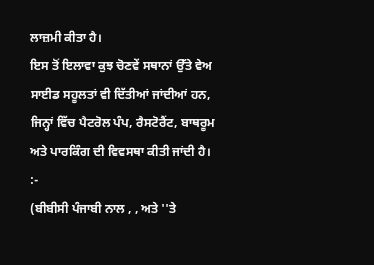ਲਾਜ਼ਮੀ ਕੀਤਾ ਹੈ।
ਇਸ ਤੋਂ ਇਲਾਵਾ ਕੁਝ ਚੋਣਵੇਂ ਸਥਾਨਾਂ ਉੱਤੇ ਵੇਅ ਸਾਈਡ ਸਹੂਲਤਾਂ ਵੀ ਦਿੱਤੀਆਂ ਜਾਂਦੀਆਂ ਹਨ, ਜਿਨ੍ਹਾਂ ਵਿੱਚ ਪੈਟਰੋਲ ਪੰਪ, ਰੈਸਟੋਰੈਂਟ, ਬਾਥਰੂਮ ਅਤੇ ਪਾਰਕਿੰਗ ਦੀ ਵਿਵਸਥਾ ਕੀਤੀ ਜਾਂਦੀ ਹੈ।
:-
(ਬੀਬੀਸੀ ਪੰਜਾਬੀ ਨਾਲ , , ਅਤੇ ''ਤੇ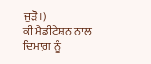ਜੁੜੋ।)
ਕੀ ਮੈਡੀਟੇਸ਼ਨ ਨਾਲ ਦਿਮਾਗ਼ ਨੂੰ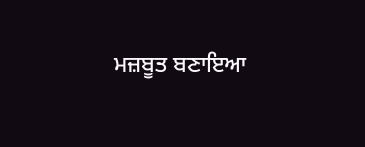ਮਜ਼ਬੂਤ ਬਣਾਇਆ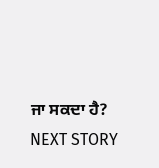ਜਾ ਸਕਦਾ ਹੈ?
NEXT STORY